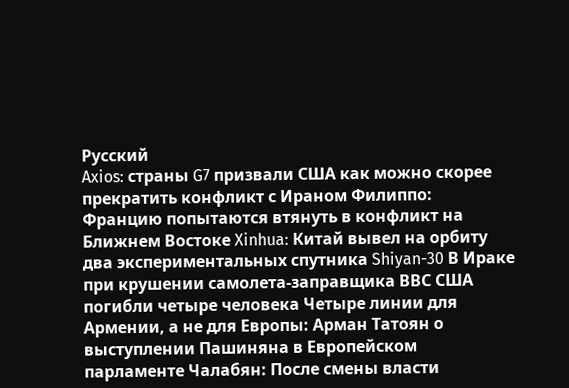Русский
Axios: страны G7 призвали США как можно скорее прекратить конфликт с Ираном Филиппо: Францию попытаются втянуть в конфликт на Ближнем Востоке Xinhua: Китай вывел на орбиту два экспериментальных спутника Shiyan-30 В Ираке при крушении самолета-заправщика ВВС США погибли четыре человека Четыре линии для Армении, а не для Европы: Арман Татоян о выступлении Пашиняна в Европейском парламенте Чалабян: После смены власти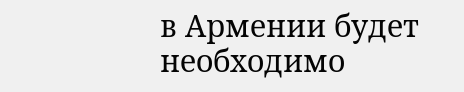в Армении будет необходимо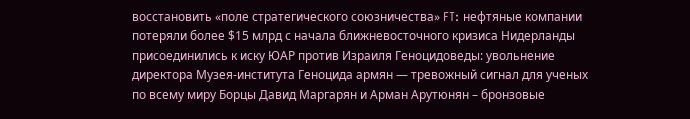восстановить «поле стратегического союзничества» FT: нефтяные компании потеряли более $15 млрд с начала ближневосточного кризиса Нидерланды присоединились к иску ЮАР против Израиля Геноцидоведы: увольнение директора Музея-института Геноцида армян — тревожный сигнал для ученых по всему миру Борцы Давид Маргарян и Арман Арутюнян – бронзовые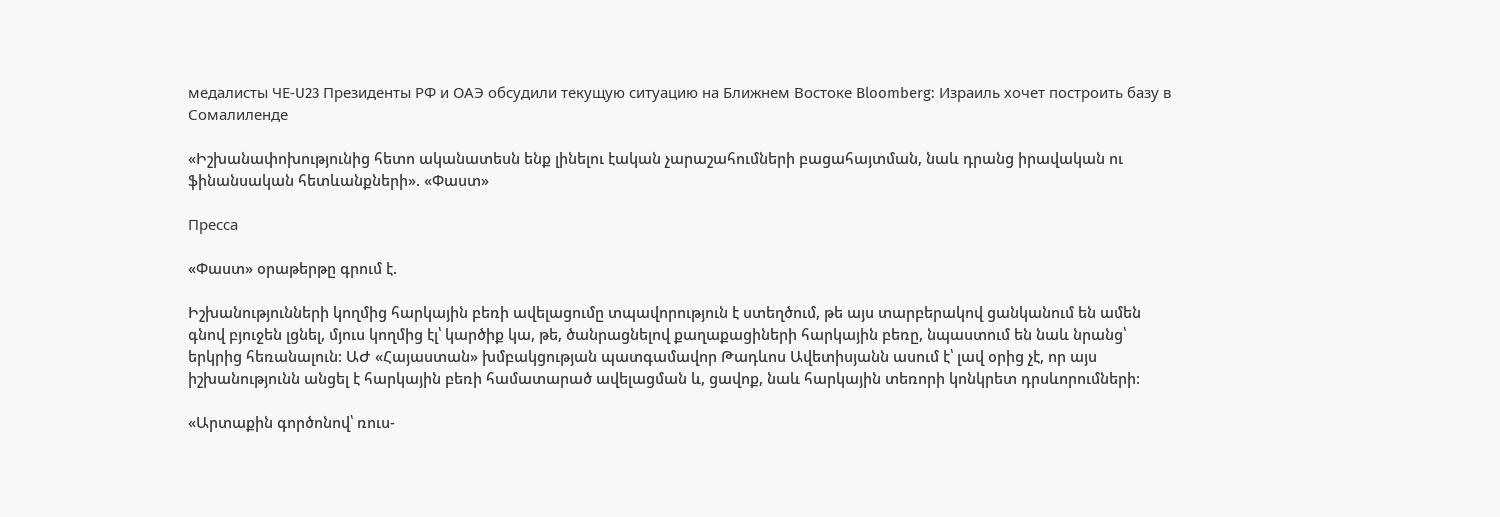медалисты ЧЕ‑U23 Президенты РФ и ОАЭ обсудили текущую ситуацию на Ближнем Востоке Bloomberg: Израиль хочет построить базу в Сомалиленде

«Իշխանափոխությունից հետո ականատեսն ենք լինելու էական չարաշահումների բացահայտման, նաև դրանց իրավական ու ֆինանսական հետևանքների». «Փաստ»

Пресса

«Փաստ» օրաթերթը գրում է.

Իշխանությունների կողմից հարկային բեռի ավելացումը տպավորություն է ստեղծում, թե այս տարբերակով ցանկանում են ամեն գնով բյուջեն լցնել, մյուս կողմից էլ՝ կարծիք կա, թե, ծանրացնելով քաղաքացիների հարկային բեռը, նպաստում են նաև նրանց՝ երկրից հեռանալուն: ԱԺ «Հայաստան» խմբակցության պատգամավոր Թադևոս Ավետիսյանն ասում է՝ լավ օրից չէ, որ այս իշխանությունն անցել է հարկային բեռի համատարած ավելացման և, ցավոք, նաև հարկային տեռորի կոնկրետ դրսևորումների:

«Արտաքին գործոնով՝ ռուս-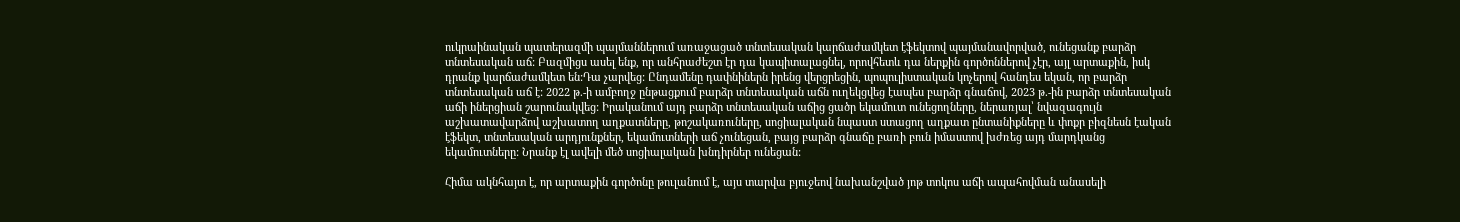ուկրաինական պատերազմի պայմաններում առաջացած տնտեսական կարճաժամկետ էֆեկտով պայմանավորված, ունեցանք բարձր տնտեսական աճ: Բազմիցս ասել ենք, որ անհրաժեշտ էր դա կապիտալացնել, որովհետև դա ներքին գործոններով չէր, այլ արտաքին, իսկ դրանք կարճաժամկետ են:Դա չարվեց: Ընդամենը դափնիներն իրենց վերցրեցին, պոպուլիստական կոչերով հանդես եկան, որ բարձր տնտեսական աճ է: 2022 թ.-ի ամբողջ ընթացքում բարձր տնտեսական աճն ուղեկցվեց էապես բարձր գնաճով, 2023 թ.-ին բարձր տնտեսական աճի իներցիան շարունակվեց: Իրականում այդ բարձր տնտեսական աճից ցածր եկամուտ ունեցողները, ներառյալ՝ նվազագույն աշխատավարձով աշխատող աղքատները, թոշակառուները, սոցիալական նպաստ ստացող աղքատ ընտանիքները և փոքր բիզնեսն էական էֆեկտ, տնտեսական արդյունքներ, եկամուտների աճ չունեցան, բայց բարձր գնաճը բառի բուն իմաստով խժռեց այդ մարդկանց եկամուտները: Նրանք էլ ավելի մեծ սոցիալական խնդիրներ ունեցան:

Հիմա ակնհայտ է, որ արտաքին գործոնը թուլանում է, այս տարվա բյուջեով նախանշված յոթ տոկոս աճի ապահովման անասելի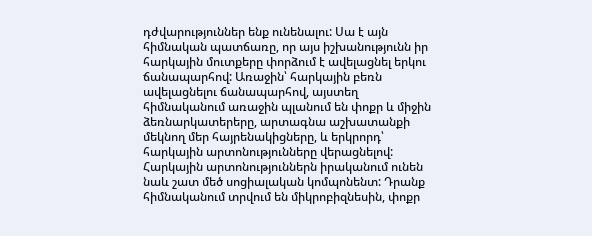դժվարություններ ենք ունենալու: Սա է այն հիմնական պատճառը, որ այս իշխանությունն իր հարկային մուտքերը փորձում է ավելացնել երկու ճանապարհով: Առաջին՝ հարկային բեռն ավելացնելու ճանապարհով, այստեղ հիմնականում առաջին պլանում են փոքր և միջին ձեռնարկատերերը, արտագնա աշխատանքի մեկնող մեր հայրենակիցները, և երկրորդ՝ հարկային արտոնությունները վերացնելով: Հարկային արտոնություններն իրականում ունեն նաև շատ մեծ սոցիալական կոմպոնենտ: Դրանք հիմնականում տրվում են միկրոբիզնեսին, փոքր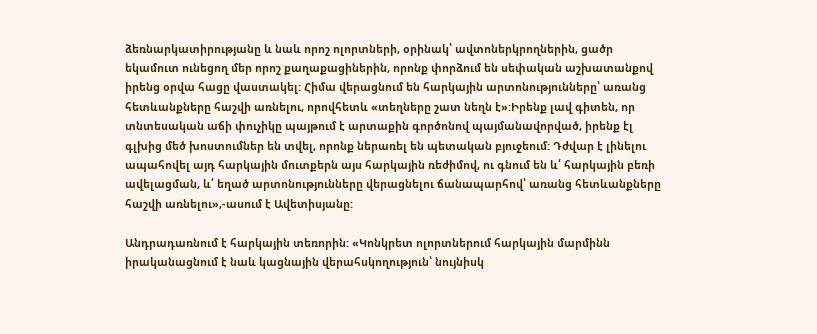ձեռնարկատիրությանը և նաև որոշ ոլորտների, օրինակ՝ ավտոներկրողներին, ցածր եկամուտ ունեցող մեր որոշ քաղաքացիներին, որոնք փորձում են սեփական աշխատանքով իրենց օրվա հացը վաստակել: Հիմա վերացնում են հարկային արտոնությունները՝ առանց հետևանքները հաշվի առնելու, որովհետև «տեղները շատ նեղն է»:Իրենք լավ գիտեն, որ տնտեսական աճի փուչիկը պայթում է արտաքին գործոնով պայմանավորված, իրենք էլ գլխից մեծ խոստումներ են տվել, որոնք ներառել են պետական բյուջեում: Դժվար է լինելու ապահովել այդ հարկային մուտքերն այս հարկային ռեժիմով, ու գնում են և՛ հարկային բեռի ավելացման, և՛ եղած արտոնությունները վերացնելու ճանապարհով՝ առանց հետևանքները հաշվի առնելու»,-ասում է Ավետիսյանը:

Անդրադառնում է հարկային տեռորին: «Կոնկրետ ոլորտներում հարկային մարմինն իրականացնում է նաև կացնային վերահսկողություն՝ նույնիսկ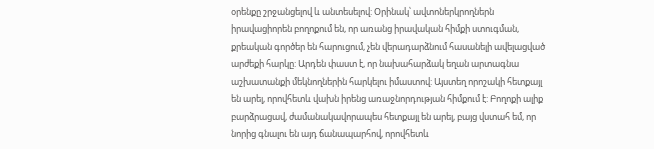օրենքը շրջանցելով և անտեսելով: Օրինակ՝ ավտոներկրողներն իրավացիորեն բողոքում են, որ առանց իրավական հիմքի ստուգման, քրեական գործեր են հարուցում, չեն վերադարձնում հասանելի ավելացված արժեքի հարկը: Արդեն փաստ է, որ նախահարձակ եղան արտագնա աշխատանքի մեկնողներին հարկելու իմաստով: Այստեղ որոշակի հետքայլ են արել, որովհետև վախն իրենց առաջնորդության հիմքում է: Բողոքի ալիք բարձրացավ, ժամանակավորապես հետքայլ են արել, բայց վստահ եմ, որ նորից գնալու են այդ ճանապարհով, որովհետև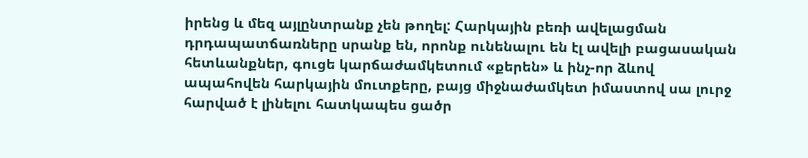իրենց և մեզ այլընտրանք չեն թողել: Հարկային բեռի ավելացման դրդապատճառները սրանք են, որոնք ունենալու են էլ ավելի բացասական հետևանքներ, գուցե կարճաժամկետում «քերեն» և ինչ-որ ձևով ապահովեն հարկային մուտքերը, բայց միջնաժամկետ իմաստով սա լուրջ հարված է լինելու հատկապես ցածր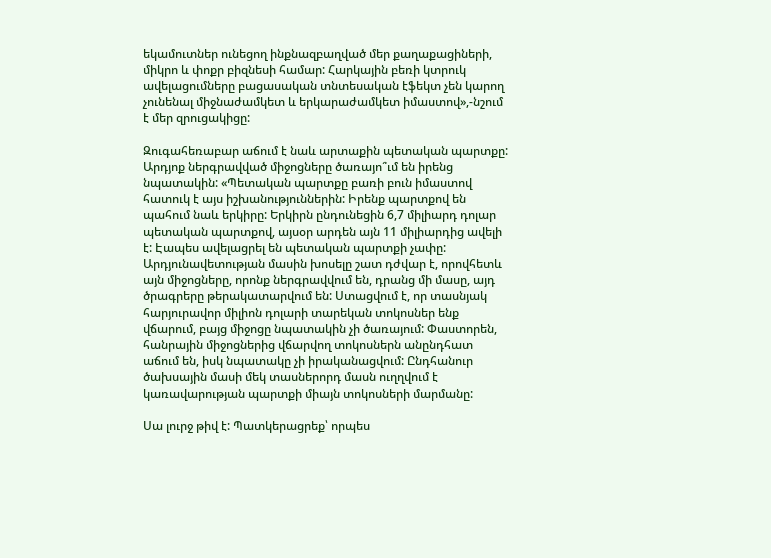եկամուտներ ունեցող ինքնազբաղված մեր քաղաքացիների, միկրո և փոքր բիզնեսի համար: Հարկային բեռի կտրուկ ավելացումները բացասական տնտեսական էֆեկտ չեն կարող չունենալ միջնաժամկետ և երկարաժամկետ իմաստով»,-նշում է մեր զրուցակիցը:

Զուգահեռաբար աճում է նաև արտաքին պետական պարտքը: Արդյոք ներգրավված միջոցները ծառայո՞ւմ են իրենց նպատակին: «Պետական պարտքը բառի բուն իմաստով հատուկ է այս իշխանություններին: Իրենք պարտքով են պահում նաև երկիրը: Երկիրն ընդունեցին 6,7 միլիարդ դոլար պետական պարտքով, այսօր արդեն այն 11 միլիարդից ավելի է: Էապես ավելացրել են պետական պարտքի չափը: Արդյունավետության մասին խոսելը շատ դժվար է, որովհետև այն միջոցները, որոնք ներգրավվում են, դրանց մի մասը, այդ ծրագրերը թերակատարվում են: Ստացվում է, որ տասնյակ հարյուրավոր միլիոն դոլարի տարեկան տոկոսներ ենք վճարում, բայց միջոցը նպատակին չի ծառայում: Փաստորեն, հանրային միջոցներից վճարվող տոկոսներն անընդհատ աճում են, իսկ նպատակը չի իրականացվում: Ընդհանուր ծախսային մասի մեկ տասներորդ մասն ուղղվում է կառավարության պարտքի միայն տոկոսների մարմանը:

Սա լուրջ թիվ է: Պատկերացրեք՝ որպես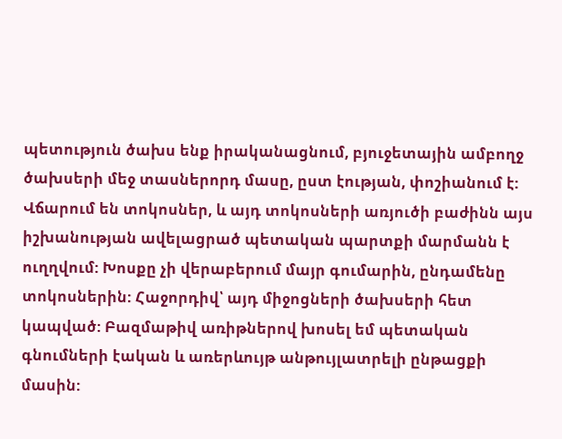պետություն ծախս ենք իրականացնում, բյուջետային ամբողջ ծախսերի մեջ տասներորդ մասը, ըստ էության, փոշիանում է: Վճարում են տոկոսներ, և այդ տոկոսների առյուծի բաժինն այս իշխանության ավելացրած պետական պարտքի մարմանն է ուղղվում: Խոսքը չի վերաբերում մայր գումարին, ընդամենը տոկոսներին: Հաջորդիվ՝ այդ միջոցների ծախսերի հետ կապված: Բազմաթիվ առիթներով խոսել եմ պետական գնումների էական և առերևույթ անթույլատրելի ընթացքի մասին: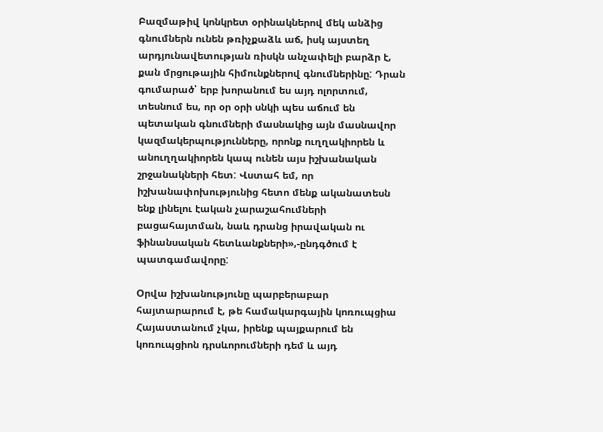Բազմաթիվ կոնկրետ օրինակներով մեկ անձից գնումներն ունեն թռիչքաձև աճ, իսկ այստեղ արդյունավետության ռիսկն անչափելի բարձր է, քան մրցութային հիմունքներով գնումներինը: Դրան գումարած՝ երբ խորանում ես այդ ոլորտում, տեսնում ես, որ օր օրի սնկի պես աճում են պետական գնումների մասնակից այն մասնավոր կազմակերպությունները, որոնք ուղղակիորեն և անուղղակիորեն կապ ունեն այս իշխանական շրջանակների հետ: Վստահ եմ, որ իշխանափոխությունից հետո մենք ականատեսն ենք լինելու էական չարաշահումների բացահայտման, նաև դրանց իրավական ու ֆինանսական հետևանքների»,-ընդգծում է պատգամավորը:

Օրվա իշխանությունը պարբերաբար հայտարարում է, թե համակարգային կոռուպցիա Հայաստանում չկա, իրենք պայքարում են կոռուպցիոն դրսևորումների դեմ և այդ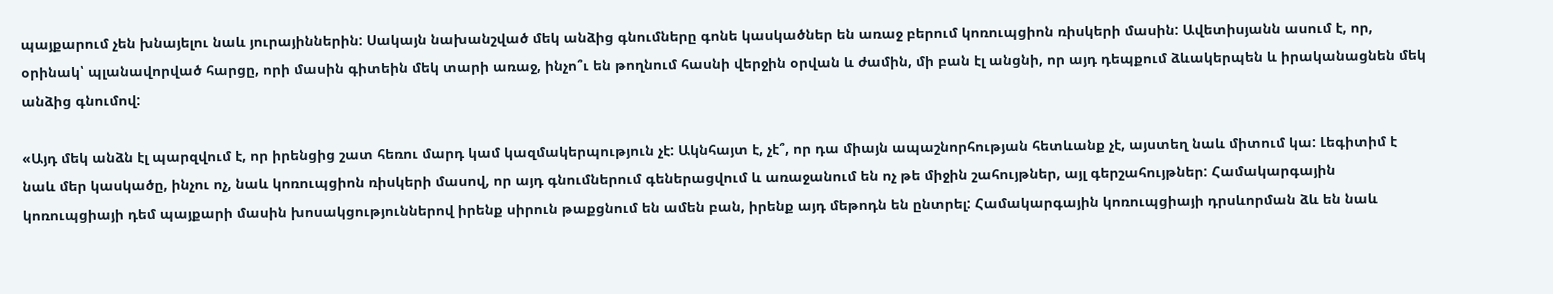պայքարում չեն խնայելու նաև յուրայիններին: Սակայն նախանշված մեկ անձից գնումները գոնե կասկածներ են առաջ բերում կոռուպցիոն ռիսկերի մասին: Ավետիսյանն ասում է, որ, օրինակ՝ պլանավորված հարցը, որի մասին գիտեին մեկ տարի առաջ, ինչո՞ւ են թողնում հասնի վերջին օրվան և ժամին, մի բան էլ անցնի, որ այդ դեպքում ձևակերպեն և իրականացնեն մեկ անձից գնումով:

«Այդ մեկ անձն էլ պարզվում է, որ իրենցից շատ հեռու մարդ կամ կազմակերպություն չէ: Ակնհայտ է, չէ՞, որ դա միայն ապաշնորհության հետևանք չէ, այստեղ նաև միտում կա: Լեգիտիմ է նաև մեր կասկածը, ինչու ոչ, նաև կոռուպցիոն ռիսկերի մասով, որ այդ գնումներում գեներացվում և առաջանում են ոչ թե միջին շահույթներ, այլ գերշահույթներ: Համակարգային կոռուպցիայի դեմ պայքարի մասին խոսակցություններով իրենք սիրուն թաքցնում են ամեն բան, իրենք այդ մեթոդն են ընտրել: Համակարգային կոռուպցիայի դրսևորման ձև են նաև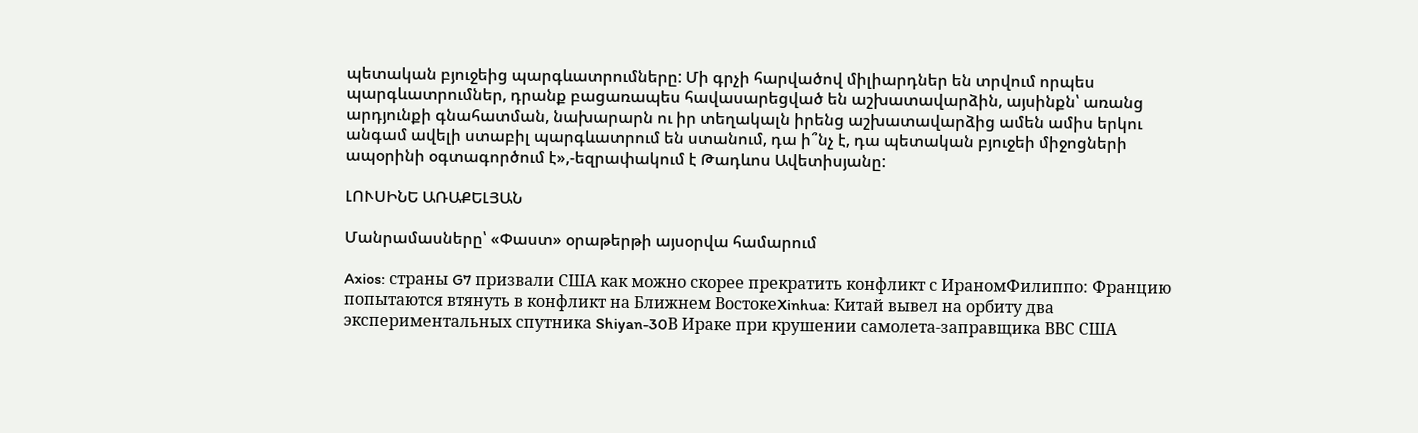պետական բյուջեից պարգևատրումները: Մի գրչի հարվածով միլիարդներ են տրվում որպես պարգևատրումներ, դրանք բացառապես հավասարեցված են աշխատավարձին, այսինքն՝ առանց արդյունքի գնահատման, նախարարն ու իր տեղակալն իրենց աշխատավարձից ամեն ամիս երկու անգամ ավելի ստաբիլ պարգևատրում են ստանում, դա ի՞նչ է, դա պետական բյուջեի միջոցների ապօրինի օգտագործում է»,-եզրափակում է Թադևոս Ավետիսյանը:

ԼՈՒՍԻՆԵ ԱՌԱՔԵԼՅԱՆ

Մանրամասները՝ «Փաստ» օրաթերթի այսօրվա համարում

Axios: страны G7 призвали США как можно скорее прекратить конфликт с ИраномФилиппо: Францию попытаются втянуть в конфликт на Ближнем ВостокеXinhua: Китай вывел на орбиту два экспериментальных спутника Shiyan-30В Ираке при крушении самолета-заправщика ВВС США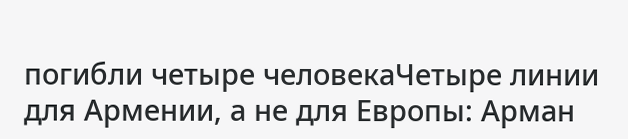погибли четыре человекаЧетыре линии для Армении, а не для Европы: Арман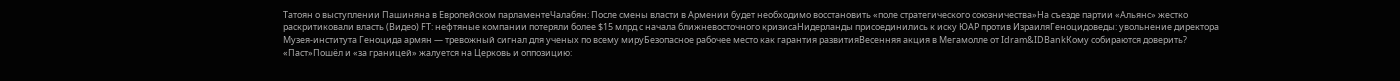Татоян о выступлении Пашиняна в Европейском парламентеЧалабян: После смены власти в Армении будет необходимо восстановить «поле стратегического союзничества»На съезде партии «Альянс» жестко раскритиковали власть (Видео) FT: нефтяные компании потеряли более $15 млрд с начала ближневосточного кризисаНидерланды присоединились к иску ЮАР против ИзраиляГеноцидоведы: увольнение директора Музея-института Геноцида армян — тревожный сигнал для ученых по всему мируБезопасное рабочее место как гарантия развитияВесенняя акция в Мегамолле от Idram&IDBankКому собираются доверить? «Паст»Пошёл и «за границей» жалуется на Церковь и оппозицию: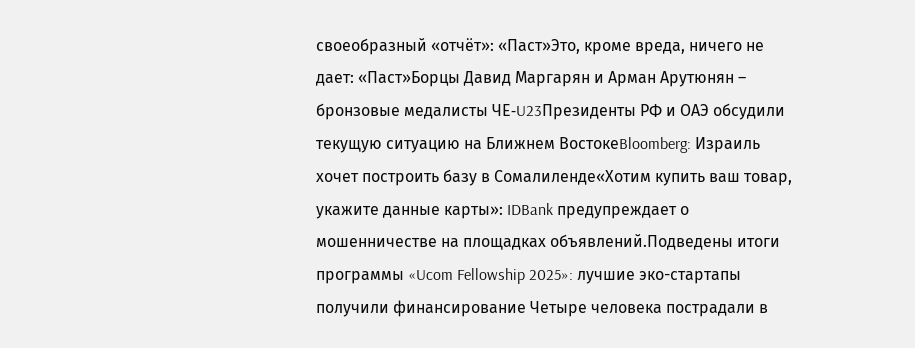своеобразный «отчёт»: «Паст»Это, кроме вреда, ничего не дает: «Паст»Борцы Давид Маргарян и Арман Арутюнян – бронзовые медалисты ЧЕ‑U23Президенты РФ и ОАЭ обсудили текущую ситуацию на Ближнем ВостокеBloomberg: Израиль хочет построить базу в Сомалиленде«Хотим купить ваш товар, укажите данные карты»: IDBank предупреждает о мошенничестве на площадках объявлений.Подведены итоги программы «Ucom Fellowship 2025»: лучшие эко-стартапы получили финансирование Четыре человека пострадали в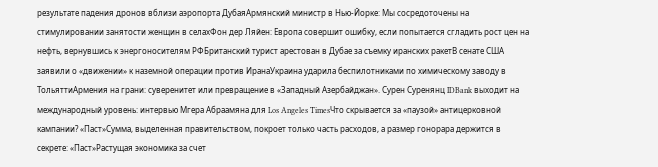результате падения дронов вблизи аэропорта ДубаяАрмянский министр в Нью-Йорке: Мы сосредоточены на стимулировании занятости женщин в селахФон дер Ляйен: Европа совершит ошибку, если попытается сгладить рост цен на нефть, вернувшись к энергоносителям РФБританский турист арестован в Дубае за съемку иранских ракетВ сенате США заявили о «движении» к наземной операции против ИранаУкраина ударила беспилотниками по химическому заводу в ТольяттиАрмения на грани: суверенитет или превращение в «Западный Азербайджан». Сурен Суренянц IDBank выходит на международный уровень: интервью Мгера Абраамяна для Los Angeles TimesЧто скрывается за «паузой» антицерковной кампании? «Паст»Сумма, выделенная правительством, покроет только часть расходов, а размер гонорара держится в секрете: «Паст»Растущая экономика за счет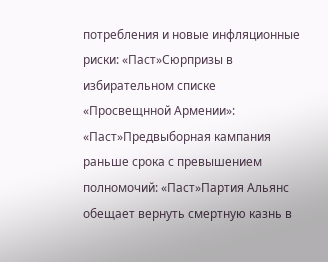потребления и новые инфляционные риски: «Паст»Сюрпризы в избирательном списке «Просвещнной Армении»: «Паст»Предвыборная кампания раньше срока с превышением полномочий: «Паст»Партия Альянс обещает вернуть смертную казнь в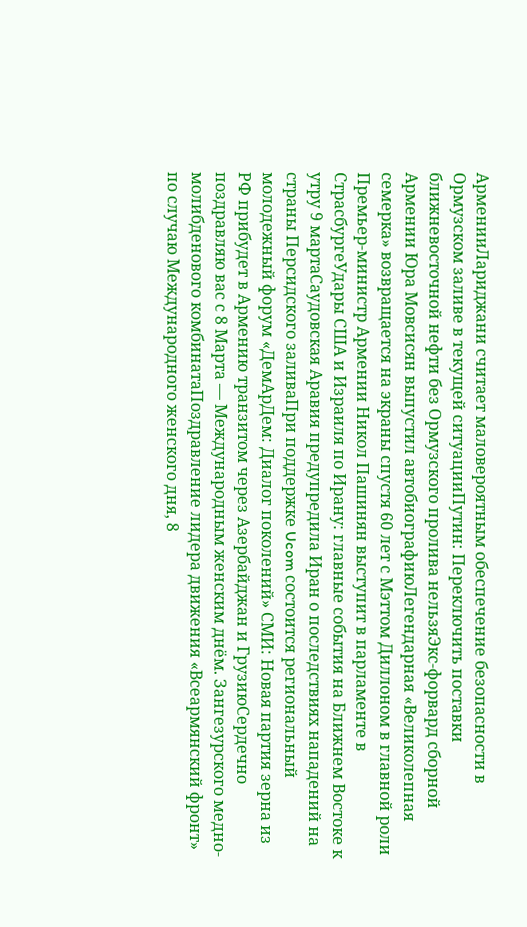АрменииЛариджани считает маловероятным обеспечение безопасности в Ормузском заливе в текущей ситуацииПутин: Переключить поставки ближневосточной нефти без Ормузского пролива нельзяЭкс-форвард сборной Армении Юра Мовсисян выпустил автобиографиюЛегендарная «Великолепная семерка» возвращается на экраны спустя 60 лет с Мэттом Диллоном в главной роли Премьер-министр Армении Никол Пашинян выступит в парламенте в СтрасбургеУдары США и Израиля по Ирану: главные события на Ближнем Востоке к утру 9 мартаСаудовская Аравия предупредила Иран о последствиях нападений на страны Персидского заливаПри поддержке Ucom состоится региональный молодежный форум «ДемАрДем: Диалог поколений» СМИ: Новая партия зерна из РФ прибудет в Армению транзитом через Азербайджан и ГрузиюСердечно поздравляю вас с 8 Марта — Международным женским днём. Зангезурского медно-молибденового комбинатаПоздравление лидера движения «Всеармянский фронт» по случаю Международного женского дня, 8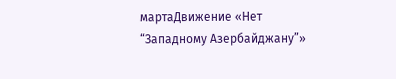мартаДвижение «Нет “Западному Азербайджану”»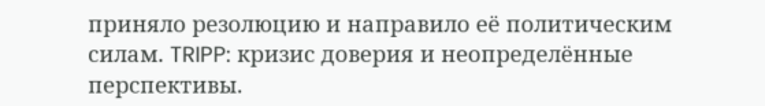приняло резолюцию и направило её политическим силам. TRIPP: кризис доверия и неопределённые перспективы.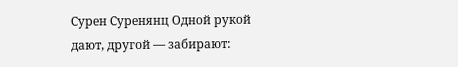Сурен Суренянц Одной рукой дают, другой — забирают: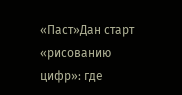«Паст»Дан старт «рисованию цифр»: где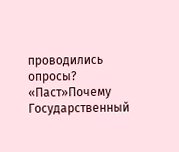проводились опросы? «Паст»Почему Государственный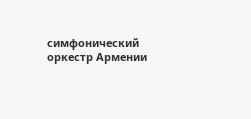симфонический оркестр Армении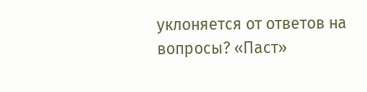уклоняется от ответов на вопросы? «Паст»